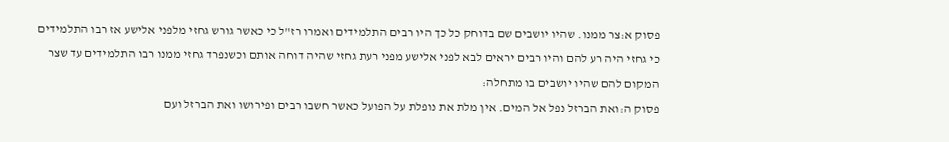פסוק א:צר ממנו. שהיו יושבים שם בדוחק כל כך היו רבים התלמידים ואמרו רז"ל כי כאשר גורש גחזי מלפני אלישע אז רבו התלמידים כי גחזי היה רע להם והיו רבים יראים לבא לפני אלישע מפני רעת גחזי שהיה דוחה אותם וכשנפרד גחזי ממנו רבו התלמידים עד שצר המקום להם שהיו יושבים בו מתחלה:
פסוק ה:ואת הברזל נפל אל המים. אין מלת את נופלת על הפועל כאשר חשבו רבים ופירושו ואת הברזל ועם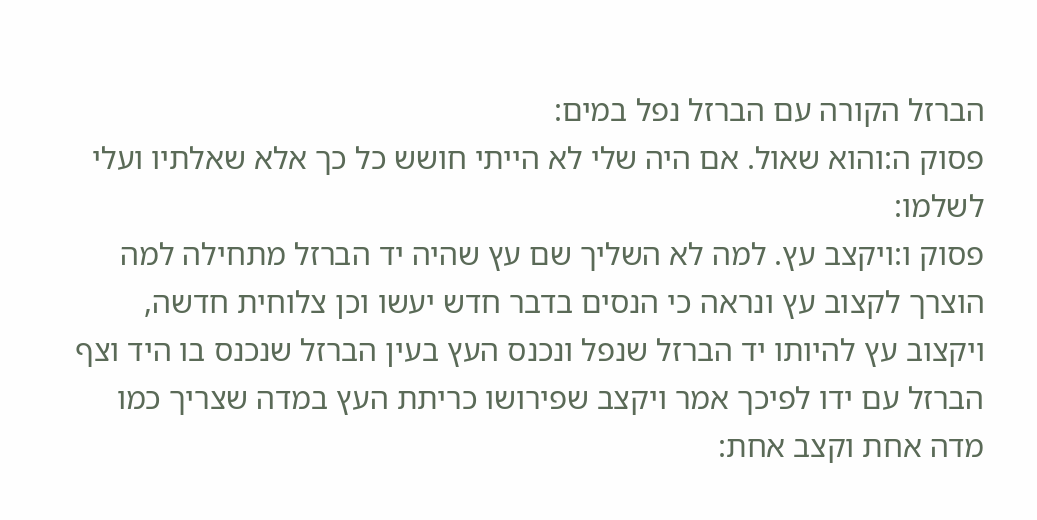הברזל הקורה עם הברזל נפל במים:
פסוק ה:והוא שאול. אם היה שלי לא הייתי חושש כל כך אלא שאלתיו ועלי לשלמו:
פסוק ו:ויקצב עץ. למה לא השליך שם עץ שהיה יד הברזל מתחילה למה הוצרך לקצוב עץ ונראה כי הנסים בדבר חדש יעשו וכן צלוחית חדשה, ויקצוב עץ להיותו יד הברזל שנפל ונכנס העץ בעין הברזל שנכנס בו היד וצף הברזל עם ידו לפיכך אמר ויקצב שפירושו כריתת העץ במדה שצריך כמו מדה אחת וקצב אחת: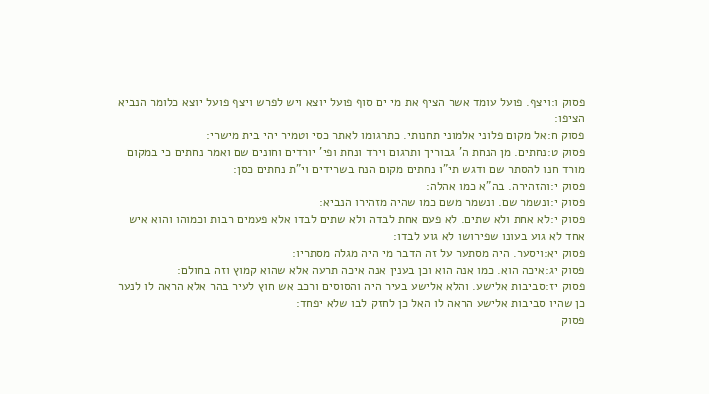פסוק ו:ויצף. פועל עומד אשר הציף את מי ים סוף פועל יוצא ויש לפרש ויצף פועל יוצא כלומר הנביא הציפו:
פסוק ח:אל מקום פלוני אלמוני תחנותי. כתרגומו לאתר כסי וטמיר יהי בית מישרי:
פסוק ט:נחתים. מן הנחת ה' גבוריך ותרגום וירד ונחת ופי' יורדים וחונים שם ואמר נחתים כי במקום מורד חנו להסתר שם ודגש תי"ו נחתים מקום הנח בשרידים וי"ת נחתים כסן:
פסוק י:והזהירה. בה"א כמו אהלה:
פסוק י:ונשמר שם. ונשמר משם כמו שהיה מזהירו הנביא:
פסוק י:לא אחת ולא שתים. לא פעם אחת לבדה ולא שתים לבדו אלא פעמים רבות וכמוהו והוא איש אחד לא גוע בעונו שפירושו לא גוע לבדו:
פסוק יא:ויסער. היה מסתער על זה הדבר מי היה מגלה מסתריו:
פסוק יג:איכה הוא. כמו אנה הוא וכן בענין אנה איכה תרעה אלא שהוא קמוץ וזה בחולם:
פסוק יז:סביבות אלישע. והלא אלישע בעיר היה והסוסים ורכב אש חוץ לעיר בהר אלא הראה לו לנער כן שהיו סביבות אלישע הראה לו האל כן לחזק לבו שלא יפחד:
פסוק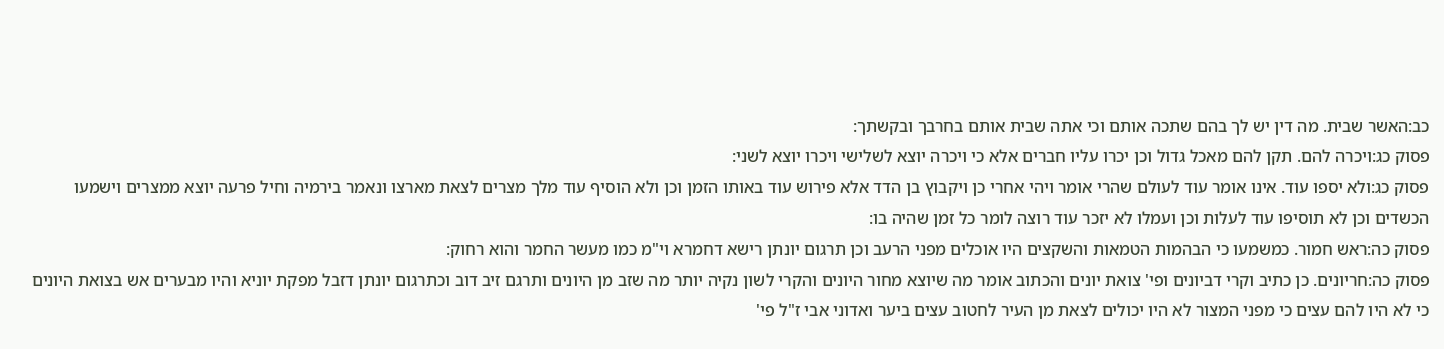כב:האשר שבית. מה דין יש לך בהם שתכה אותם וכי אתה שבית אותם בחרבך ובקשתך:
פסוק כג:ויכרה להם. תקן להם מאכל גדול וכן יכרו עליו חברים אלא כי ויכרה יוצא לשלישי ויכרו יוצא לשני:
פסוק כג:ולא יספו עוד. אינו אומר עוד לעולם שהרי אומר ויהי אחרי כן ויקבוץ בן הדד אלא פירוש עוד באותו הזמן וכן ולא הוסיף עוד מלך מצרים לצאת מארצו ונאמר בירמיה וחיל פרעה יוצא ממצרים וישמעו הכשדים וכן לא תוסיפו עוד לעלות וכן ועמלו לא יזכר עוד רוצה לומר כל זמן שהיה בו:
פסוק כה:ראש חמור. כמשמעו כי הבהמות הטמאות והשקצים היו אוכלים מפני הרעב וכן תרגום יונתן רישא דחמרא וי"מ כמו מעשר החמר והוא רחוק:
פסוק כה:חריונים. כן כתיב וקרי דביונים ופי' צואת יונים והכתוב אומר מה שיוצא מחור היונים והקרי לשון נקיה יותר מה שזב מן היונים ותרגם זיב דוב וכתרגום יונתן דזבל מפקת יוניא והיו מבערים אש בצואת היונים כי לא היו להם עצים כי מפני המצור לא היו יכולים לצאת מן העיר לחטוב עצים ביער ואדוני אבי ז"ל פי'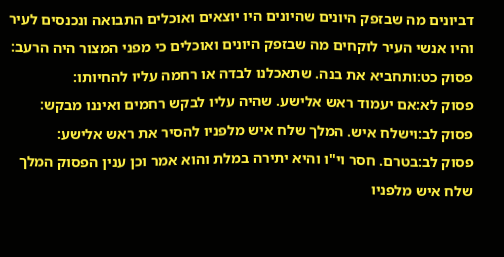דביונים מה שבזפק היונים שהיונים היו יוצאים ואוכלים התבואה ונכנסים לעיר והיו אנשי העיר לוקחים מה שבזפק היונים ואוכלים כי מפני המצור היה הרעב:
פסוק כט:ותחביא את בנה. שתאכלנו לבדה או רחמה עליו להחיותו:
פסוק לא:אם יעמוד ראש אלישע. שהיה עליו לבקש רחמים ואיננו מבקש:
פסוק לב:וישלח איש. המלך שלח איש מלפניו להסיר את ראש אלישע:
פסוק לב:בטרם. חסר וי"ו והיא יתירה במלת והוא אמר וכן ענין הפסוק המלך שלח איש מלפניו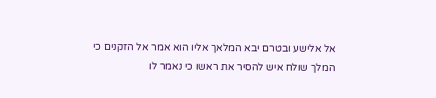אל אלישע ובטרם יבא המלאך אליו הוא אמר אל הזקנים כי המלך שולח איש להסיר את ראשו כי נאמר לו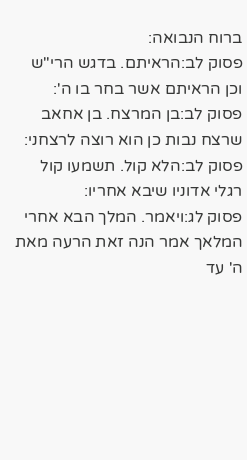ברוח הנבואה:
פסוק לב:הראיתם. בדגש הרי"ש וכן הראיתם אשר בחר בו ה':
פסוק לב:בן המרצח. בן אחאב שרצח נבות כן הוא רוצה לרצחני:
פסוק לב:הלא קול. תשמעו קול רגלי אדוניו שיבא אחריו:
פסוק לג:ויאמר. המלך הבא אחרי המלאך אמר הנה זאת הרעה מאת ה' עד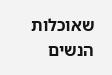שאוכלות הנשים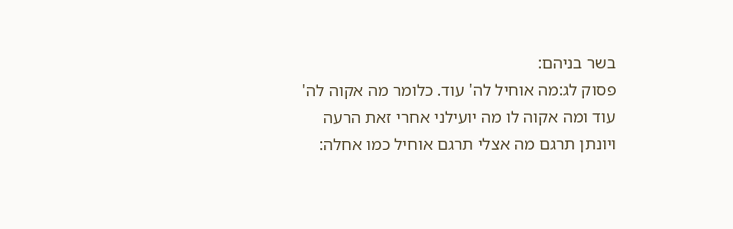בשר בניהם:
פסוק לג:מה אוחיל לה' עוד. כלומר מה אקוה לה' עוד ומה אקוה לו מה יועילני אחרי זאת הרעה ויונתן תרגם מה אצלי תרגם אוחיל כמו אחלה: